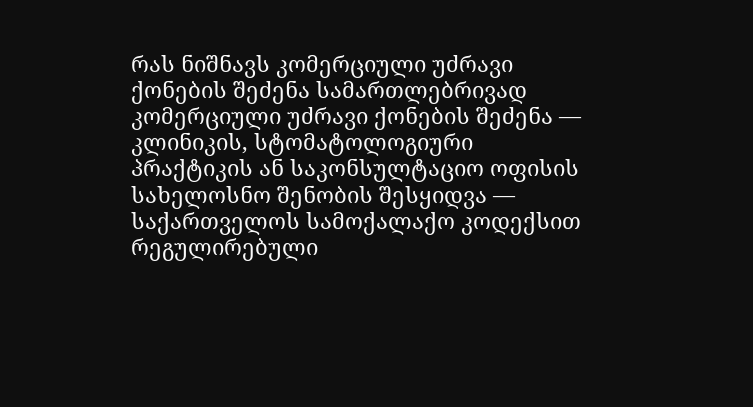რას ნიშნავს კომერციული უძრავი ქონების შეძენა სამართლებრივად
კომერციული უძრავი ქონების შეძენა — კლინიკის, სტომატოლოგიური პრაქტიკის ან საკონსულტაციო ოფისის სახელოსნო შენობის შესყიდვა — საქართველოს სამოქალაქო კოდექსით რეგულირებული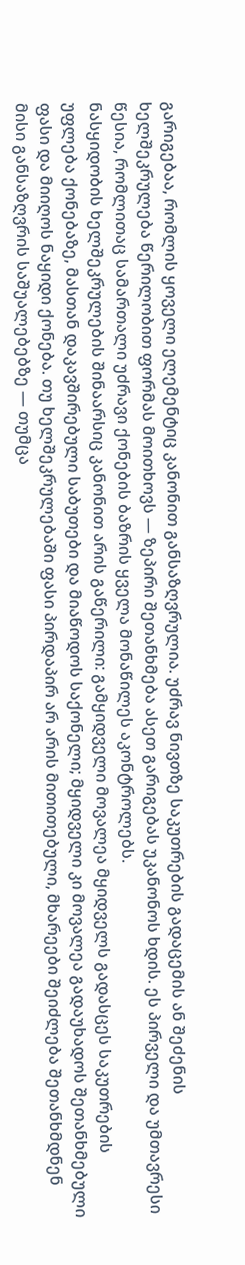გარიგებაა, რომლის ყოველი ელემენტიც კანონით განსაზღვრულია. უძრავ ნივთზე საკუთრების გადაცემის ან შეძენის ხელშეკრულება წერილობით ფორმას მოითხოვს — ზეპირი შეთანხმება ასეთ გარიგებას უკანონოს ხდის. ეს პირველი და უმთავრესი წესია, რომლითაც სამართალი უძრავი ქონების ბაზრის ყველა მონაწილეს აკონტროლებს.
ნასყიდობის ხელშეკრულების შინაარსიც კანონით არის გაწერილი: გამყიდველი მოვალეა მყიდველს გადასცეს საკუთრების უფლება ქონებაზე, მასთან დაკავშირებული საბუთები და მიაწოდოს საქონელი; მყიდველი კი მოვალეა გადაუხადოს შეთანხმებული ფასი და მიიღოს ნაყიდი ქონება. თუ ხელშეკრულებაში ფასი პირდაპირ არ არის მითითებული, მხარეები შეიძლება შეთანხმდნენ მისი განსაზღვრის საშუალებებზე — თუმცა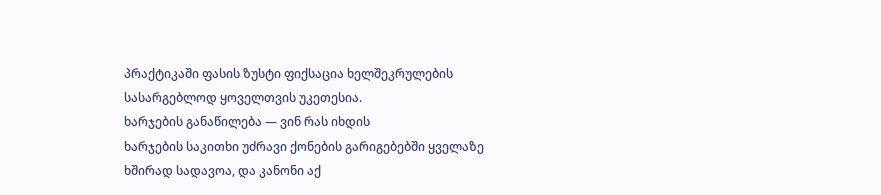პრაქტიკაში ფასის ზუსტი ფიქსაცია ხელშეკრულების სასარგებლოდ ყოველთვის უკეთესია.
ხარჯების განაწილება — ვინ რას იხდის
ხარჯების საკითხი უძრავი ქონების გარიგებებში ყველაზე ხშირად სადავოა, და კანონი აქ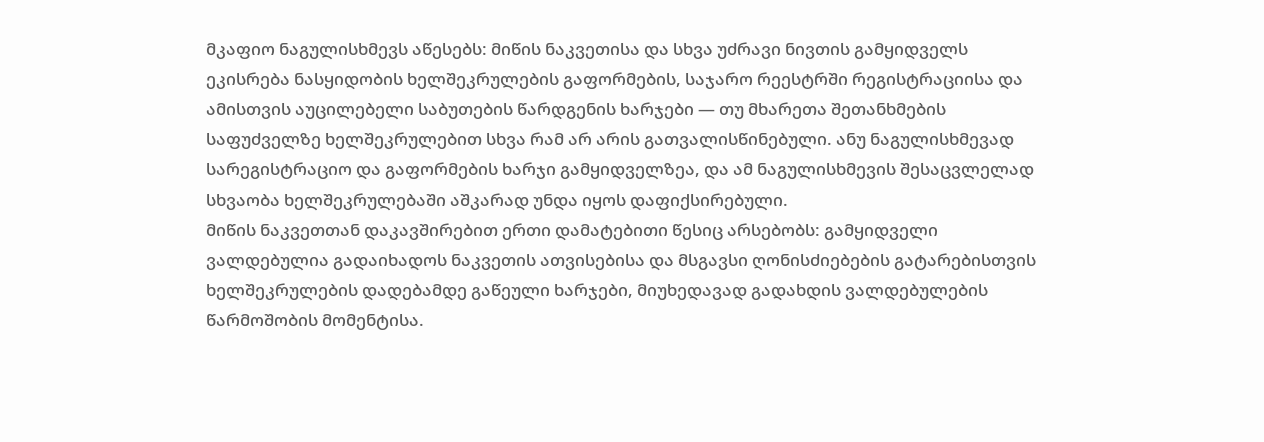მკაფიო ნაგულისხმევს აწესებს: მიწის ნაკვეთისა და სხვა უძრავი ნივთის გამყიდველს ეკისრება ნასყიდობის ხელშეკრულების გაფორმების, საჯარო რეესტრში რეგისტრაციისა და ამისთვის აუცილებელი საბუთების წარდგენის ხარჯები — თუ მხარეთა შეთანხმების საფუძველზე ხელშეკრულებით სხვა რამ არ არის გათვალისწინებული. ანუ ნაგულისხმევად სარეგისტრაციო და გაფორმების ხარჯი გამყიდველზეა, და ამ ნაგულისხმევის შესაცვლელად სხვაობა ხელშეკრულებაში აშკარად უნდა იყოს დაფიქსირებული.
მიწის ნაკვეთთან დაკავშირებით ერთი დამატებითი წესიც არსებობს: გამყიდველი ვალდებულია გადაიხადოს ნაკვეთის ათვისებისა და მსგავსი ღონისძიებების გატარებისთვის ხელშეკრულების დადებამდე გაწეული ხარჯები, მიუხედავად გადახდის ვალდებულების წარმოშობის მომენტისა.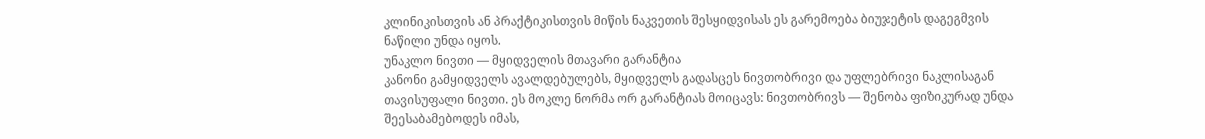კლინიკისთვის ან პრაქტიკისთვის მიწის ნაკვეთის შესყიდვისას ეს გარემოება ბიუჯეტის დაგეგმვის ნაწილი უნდა იყოს.
უნაკლო ნივთი — მყიდველის მთავარი გარანტია
კანონი გამყიდველს ავალდებულებს, მყიდველს გადასცეს ნივთობრივი და უფლებრივი ნაკლისაგან თავისუფალი ნივთი. ეს მოკლე ნორმა ორ გარანტიას მოიცავს: ნივთობრივს — შენობა ფიზიკურად უნდა შეესაბამებოდეს იმას,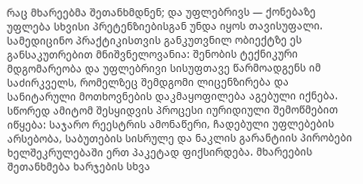რაც მხარეებმა შეთანხმდნენ; და უფლებრივს — ქონებაზე უფლება სხვისი პრეტენზიებისგან უნდა იყოს თავისუფალი. სამედიცინო პრაქტიკისთვის განკუთვნილ ობიექტზე ეს განსაკუთრებით მნიშვნელოვანია: შენობის ტექნიკური მდგომარეობა და უფლებრივი სისუფთავე წარმოადგენს იმ საძირკველს, რომელზეც შემდგომი ლიცენზირება და სანიტარული მოთხოვნების დაკმაყოფილება აგებული იქნება.
სწორედ ამიტომ შესყიდვის პროცესი იურიდიული შემოწმებით იწყება: საჯარო რეესტრის ამონაწერი, ჩადებული უფლებების არსებობა, საბუთების სისრულე და ნაკლის გარანტიის პირობები ხელშეკრულებაში ერთ პაკეტად ფიქსირდება. მხარეების შეთანხმება ხარჯების სხვა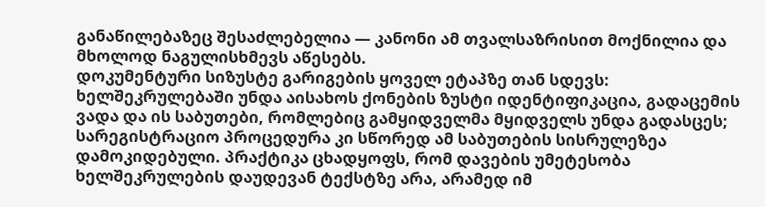განაწილებაზეც შესაძლებელია — კანონი ამ თვალსაზრისით მოქნილია და მხოლოდ ნაგულისხმევს აწესებს.
დოკუმენტური სიზუსტე გარიგების ყოველ ეტაპზე თან სდევს: ხელშეკრულებაში უნდა აისახოს ქონების ზუსტი იდენტიფიკაცია, გადაცემის ვადა და ის საბუთები, რომლებიც გამყიდველმა მყიდველს უნდა გადასცეს; სარეგისტრაციო პროცედურა კი სწორედ ამ საბუთების სისრულეზეა დამოკიდებული. პრაქტიკა ცხადყოფს, რომ დავების უმეტესობა ხელშეკრულების დაუდევან ტექსტზე არა, არამედ იმ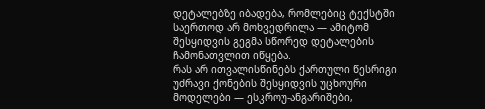დეტალებზე იბადება, რომლებიც ტექსტში საერთოდ არ მოხვედრილა — ამიტომ შესყიდვის გეგმა სწორედ დეტალების ჩამონათვლით იწყება.
რას არ ითვალისწინებს ქართული წესრიგი
უძრავი ქონების შესყიდვის უცხოური მოდელები — ესკროუ-ანგარიშები,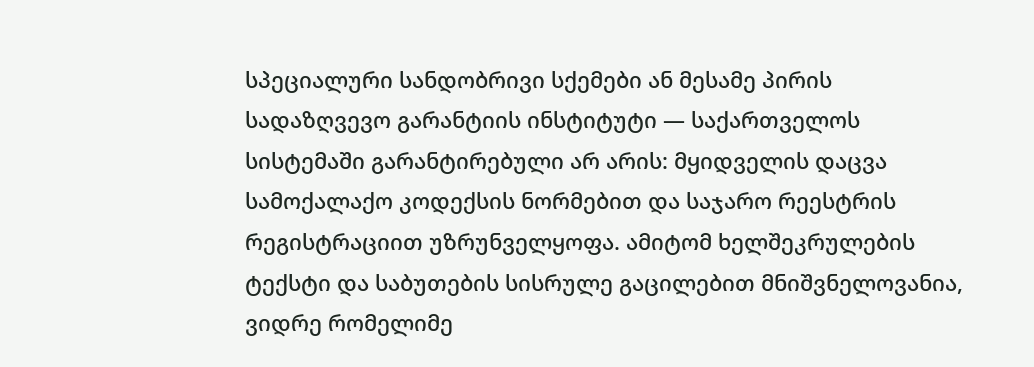სპეციალური სანდობრივი სქემები ან მესამე პირის სადაზღვევო გარანტიის ინსტიტუტი — საქართველოს სისტემაში გარანტირებული არ არის: მყიდველის დაცვა სამოქალაქო კოდექსის ნორმებით და საჯარო რეესტრის რეგისტრაციით უზრუნველყოფა. ამიტომ ხელშეკრულების ტექსტი და საბუთების სისრულე გაცილებით მნიშვნელოვანია, ვიდრე რომელიმე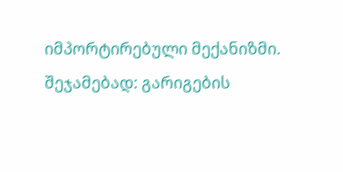იმპორტირებული მექანიზმი.
შეჯამებად: გარიგების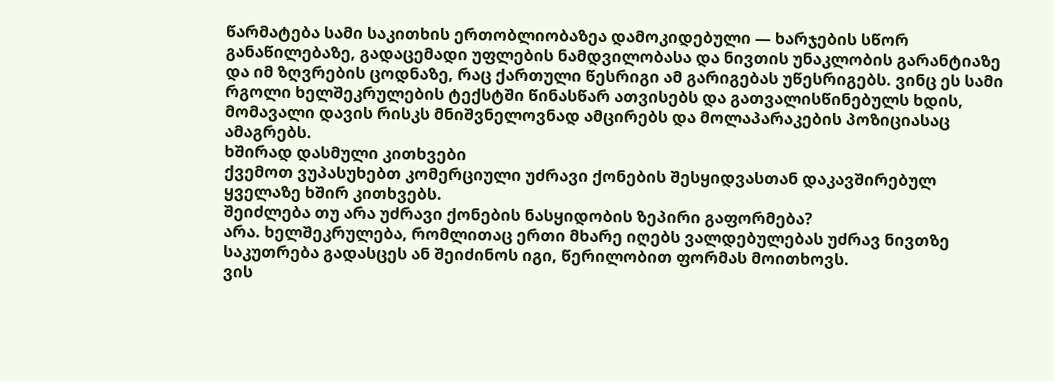წარმატება სამი საკითხის ერთობლიობაზეა დამოკიდებული — ხარჯების სწორ განაწილებაზე, გადაცემადი უფლების ნამდვილობასა და ნივთის უნაკლობის გარანტიაზე და იმ ზღვრების ცოდნაზე, რაც ქართული წესრიგი ამ გარიგებას უწესრიგებს. ვინც ეს სამი რგოლი ხელშეკრულების ტექსტში წინასწარ ათვისებს და გათვალისწინებულს ხდის, მომავალი დავის რისკს მნიშვნელოვნად ამცირებს და მოლაპარაკების პოზიციასაც ამაგრებს.
ხშირად დასმული კითხვები
ქვემოთ ვუპასუხებთ კომერციული უძრავი ქონების შესყიდვასთან დაკავშირებულ ყველაზე ხშირ კითხვებს.
შეიძლება თუ არა უძრავი ქონების ნასყიდობის ზეპირი გაფორმება?
არა. ხელშეკრულება, რომლითაც ერთი მხარე იღებს ვალდებულებას უძრავ ნივთზე საკუთრება გადასცეს ან შეიძინოს იგი, წერილობით ფორმას მოითხოვს.
ვის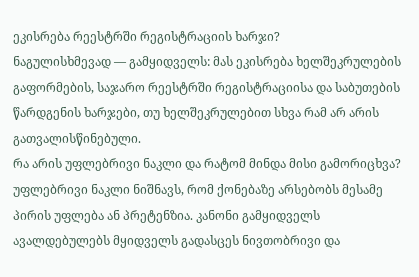ეკისრება რეესტრში რეგისტრაციის ხარჯი?
ნაგულისხმევად — გამყიდველს: მას ეკისრება ხელშეკრულების გაფორმების, საჯარო რეესტრში რეგისტრაციისა და საბუთების წარდგენის ხარჯები, თუ ხელშეკრულებით სხვა რამ არ არის გათვალისწინებული.
რა არის უფლებრივი ნაკლი და რატომ მინდა მისი გამორიცხვა?
უფლებრივი ნაკლი ნიშნავს, რომ ქონებაზე არსებობს მესამე პირის უფლება ან პრეტენზია. კანონი გამყიდველს ავალდებულებს მყიდველს გადასცეს ნივთობრივი და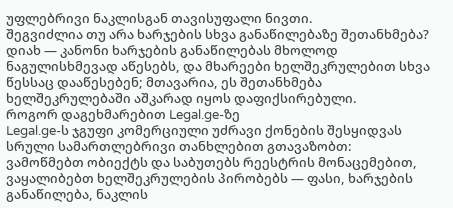უფლებრივი ნაკლისგან თავისუფალი ნივთი.
შეგვიძლია თუ არა ხარჯების სხვა განაწილებაზე შეთანხმება?
დიახ — კანონი ხარჯების განაწილებას მხოლოდ ნაგულისხმევად აწესებს, და მხარეები ხელშეკრულებით სხვა წესსაც დააწესებენ; მთავარია, ეს შეთანხმება ხელშეკრულებაში აშკარად იყოს დაფიქსირებული.
როგორ დაგეხმარებით Legal.ge-ზე
Legal.ge-ს ჯგუფი კომერციული უძრავი ქონების შესყიდვას სრული სამართლებრივი თანხლებით გთავაზობთ: ვამოწმებთ ობიექტს და საბუთებს რეესტრის მონაცემებით, ვაყალიბებთ ხელშეკრულების პირობებს — ფასი, ხარჯების განაწილება, ნაკლის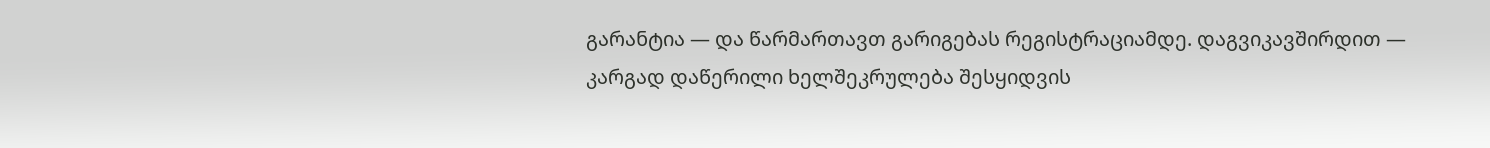გარანტია — და წარმართავთ გარიგებას რეგისტრაციამდე. დაგვიკავშირდით — კარგად დაწერილი ხელშეკრულება შესყიდვის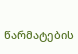წარმატების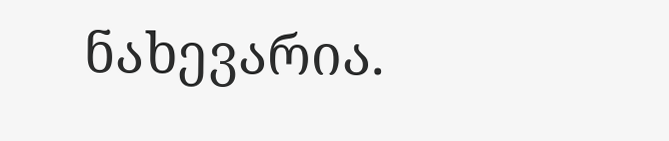ნახევარია.